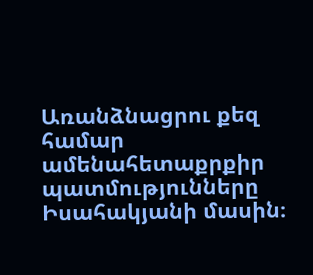Առանձնացրու քեզ համար ամենահետաքրքիր պատմությունները Իսահակյանի մասին։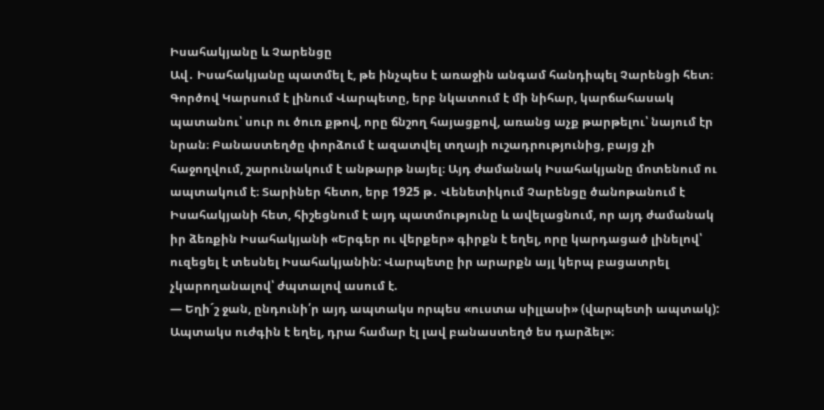Իսահակյանը և Չարենցը
Ավ․ Իսահակյանը պատմել է, թե ինչպես է առաջին անգամ հանդիպել Չարենցի հետ։ Գործով Կարսում է լինում Վարպետը, երբ նկատում է մի նիհար, կարճահասակ պատանու՝ սուր ու ծուռ քթով, որը ճնշող հայացքով, առանց աչք թարթելու՝ նայում էր նրան։ Բանաստեղծը փորձում է ազատվել տղայի ուշադրությունից, բայց չի հաջողվում, շարունակում է անթարթ նայել։ Այդ ժամանակ Իսահակյանը մոտենում ու ապտակում է։ Տարիներ հետո, երբ 1925 թ․ Վենետիկում Չարենցը ծանոթանում է Իսահակյանի հետ, հիշեցնում է այդ պատմությունը և ավելացնում, որ այդ ժամանակ իր ձեռքին Իսահակյանի «Երգեր ու վերքեր» գիրքն է եղել, որը կարդացած լինելով՝ ուզեցել է տեսնել Իսահակյանին: Վարպետը իր արարքն այլ կերպ բացատրել չկարողանալով՝ ժպտալով ասում է.
— Եղի´շ ջան, ընդունի՛ր այդ ապտակս որպես «ուստա սիլլասի» (վարպետի ապտակ): Ապտակս ուժգին է եղել, դրա համար էլ լավ բանաստեղծ ես դարձել»։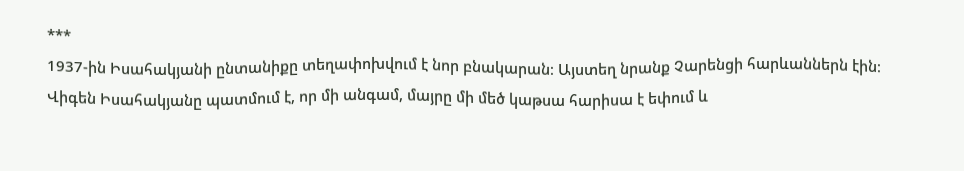***
1937-ին Իսահակյանի ընտանիքը տեղափոխվում է նոր բնակարան։ Այստեղ նրանք Չարենցի հարևաններն էին։ Վիգեն Իսահակյանը պատմում է, որ մի անգամ, մայրը մի մեծ կաթսա հարիսա է եփում և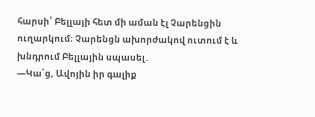հարսի՝ Բելլայի հետ մի աման էլ Չարենցին ուղարկում։ Չարենցն ախորժակով ուտում է և խնդրում Բելլային սպասել․
—Կա՛ց, Ավոյին իր գալիք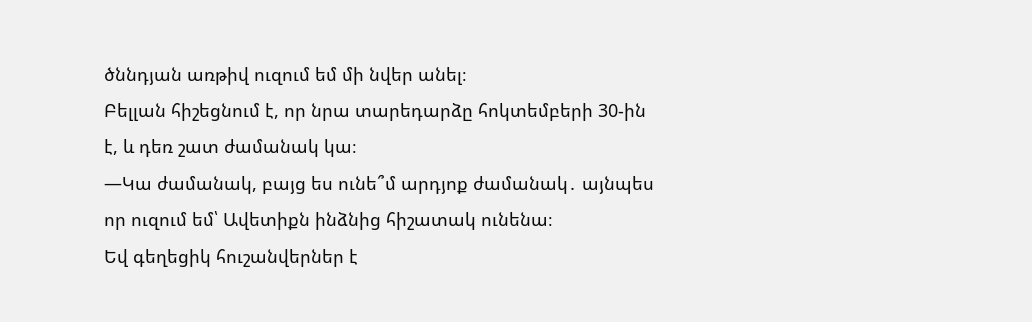ծննդյան առթիվ ուզում եմ մի նվեր անել։
Բելլան հիշեցնում է, որ նրա տարեդարձը հոկտեմբերի 30-ին է, և դեռ շատ ժամանակ կա։
—Կա ժամանակ, բայց ես ունե՞մ արդյոք ժամանակ․ այնպես որ ուզում եմ՝ Ավետիքն ինձնից հիշատակ ունենա։
Եվ գեղեցիկ հուշանվերներ է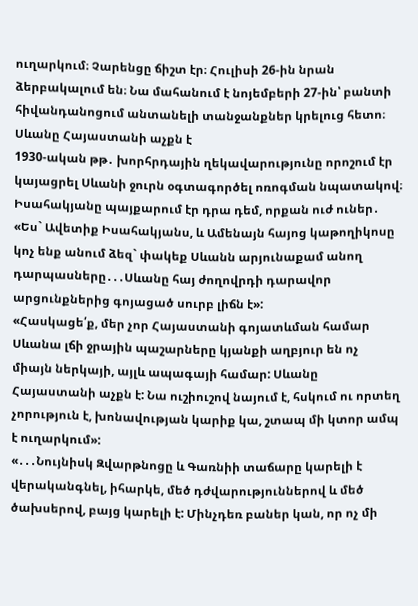ուղարկում։ Չարենցը ճիշտ էր։ Հուլիսի 26-ին նրան ձերբակալում են։ Նա մահանում է նոյեմբերի 27-ին՝ բանտի հիվանդանոցում անտանելի տանջանքներ կրելուց հետո։
Սևանը Հայաստանի աչքն է
1930-ական թթ․ խորհրդային ղեկավարությունը որոշում էր կայացրել Սևանի ջուրն օգտագործել ոռոգման նպատակով։ Իսահակյանը պայքարում էր դրա դեմ, որքան ուժ ուներ․ «Ես` Ավետիք Իսահակյանս, և Ամենայն հայոց կաթողիկոսը կոչ ենք անում ձեզ` փակեք Սևանն արյունաքամ անող դարպասները․․․Սևանը հայ ժողովրդի դարավոր արցունքներից գոյացած սուրբ լիճն է»:
«Հասկացե՛ք, մեր չոր Հայաստանի գոյատևման համար Սևանա լճի ջրային պաշարները կյանքի աղբյուր են ոչ միայն ներկայի, այլև ապագայի համար: Սևանը Հայաստանի աչքն է: Նա ուշիուշով նայում է, հսկում ու որտեղ չորություն է, խոնավության կարիք կա, շտապ մի կտոր ամպ է ուղարկում»:
«․․․Նույնիսկ Զվարթնոցը և Գառնիի տաճարը կարելի է վերականգնել, իհարկե, մեծ դժվարություններով և մեծ ծախսերով, բայց կարելի է: Մինչդեռ բաներ կան, որ ոչ մի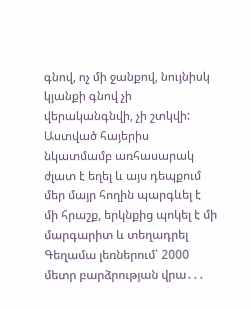գնով, ոչ մի ջանքով, նույնիսկ կյանքի գնով չի վերականգնվի, չի շտկվի: Աստված հայերիս նկատմամբ առհասարակ ժլատ է եղել և այս դեպքում մեր մայր հողին պարգևել է մի հրաշք, երկնքից պոկել է մի մարգարիտ և տեղադրել Գեղամա լեռներում՝ 2000 մետր բարձրության վրա․․․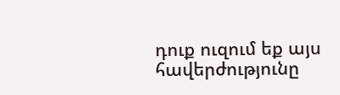դուք ուզում եք այս հավերժությունը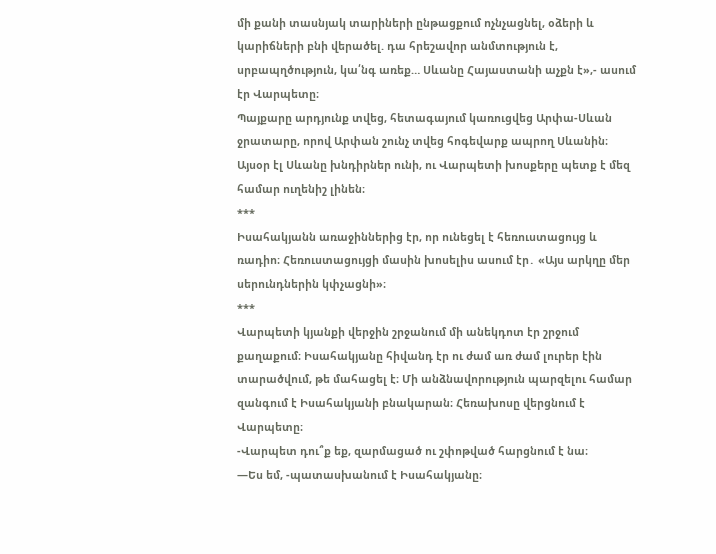մի քանի տասնյակ տարիների ընթացքում ոչնչացնել, օձերի և կարիճների բնի վերածել. դա հրեշավոր անմտություն է, սրբապղծություն, կա՛նգ առեք… Սևանը Հայաստանի աչքն է»,- ասում էր Վարպետը։
Պայքարը արդյունք տվեց, հետագայում կառուցվեց Արփա-Սևան ջրատարը, որով Արփան շունչ տվեց հոգեվարք ապրող Սևանին։ Այսօր էլ Սևանը խնդիրներ ունի, ու Վարպետի խոսքերը պետք է մեզ համար ուղենիշ լինեն։
***
Իսահակյանն առաջիններից էր, որ ունեցել է հեռուստացույց և ռադիո։ Հեռուստացույցի մասին խոսելիս ասում էր․ «Այս արկղը մեր սերունդներին կփչացնի»։
***
Վարպետի կյանքի վերջին շրջանում մի անեկդոտ էր շրջում քաղաքում։ Իսահակյանը հիվանդ էր ու ժամ առ ժամ լուրեր էին տարածվում, թե մահացել է։ Մի անձնավորություն պարզելու համար զանգում է Իսահակյանի բնակարան։ Հեռախոսը վերցնում է Վարպետը։
-Վարպետ դու՞ք եք, զարմացած ու շփոթված հարցնում է նա։
—Ես եմ, -պատասխանում է Իսահակյանը։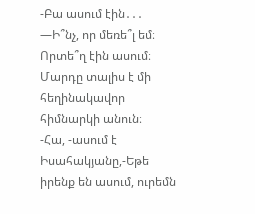-Բա ասում էին․․․
—Ի՞նչ, որ մեռե՞լ եմ։ Որտե՞ղ էին ասում։
Մարդը տալիս է մի հեղինակավոր հիմնարկի անուն։
-Հա, -ասում է Իսահակյանը,-Եթե իրենք են ասում, ուրեմն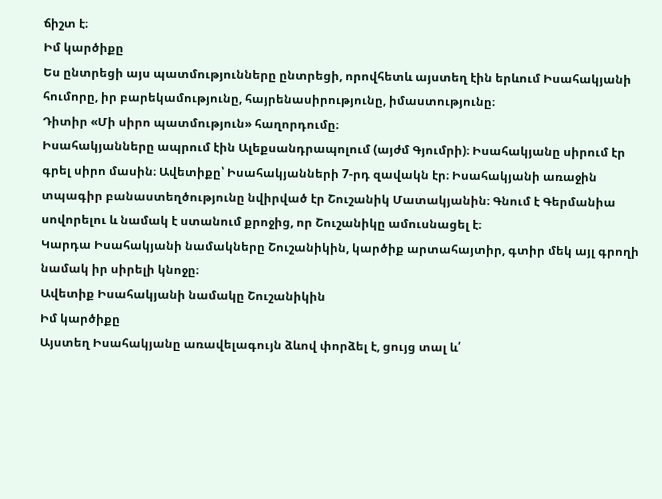ճիշտ է։
Իմ կարծիքը
Ես ընտրեցի այս պատմությունները ընտրեցի, որովհետև այստեղ էին երևում Իսահակյանի հումորը, իր բարեկամությունը, հայրենասիրությունը, իմաստությունը։
Դիտիր «Մի սիրո պատմություն» հաղորդումը։
Իսահակյանները ապրում էին Ալեքսանդրապոլում (այժմ Գյումրի)։ Իսահակյանը սիրում էր գրել սիրո մասին։ Ավետիքը՝ Իսահակյանների 7-րդ զավակն էր։ Իսահակյանի առաջին տպագիր բանաստեղծությունը նվիրված էր Շուշանիկ Մատակյանին։ Գնում է Գերմանիա սովորելու և նամակ է ստանում քրոջից, որ Շուշանիկը ամուսնացել է։
Կարդա Իսահակյանի նամակները Շուշանիկին, կարծիք արտահայտիր, գտիր մեկ այլ գրողի նամակ իր սիրելի կնոջը։
Ավետիք Իսահակյանի նամակը Շուշանիկին
Իմ կարծիքը
Այստեղ Իսահակյանը առավելագույն ձևով փորձել է, ցույց տալ և՛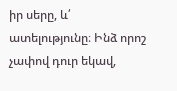իր սերը, և՛ ատելությունը։ Ինձ որոշ չափով դուր եկավ,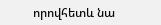որովհետև նա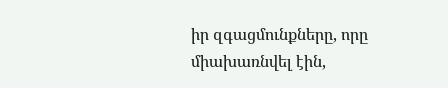իր զգացմունքները, որը միախառնվել էին,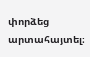փորձեց արտահայտել։